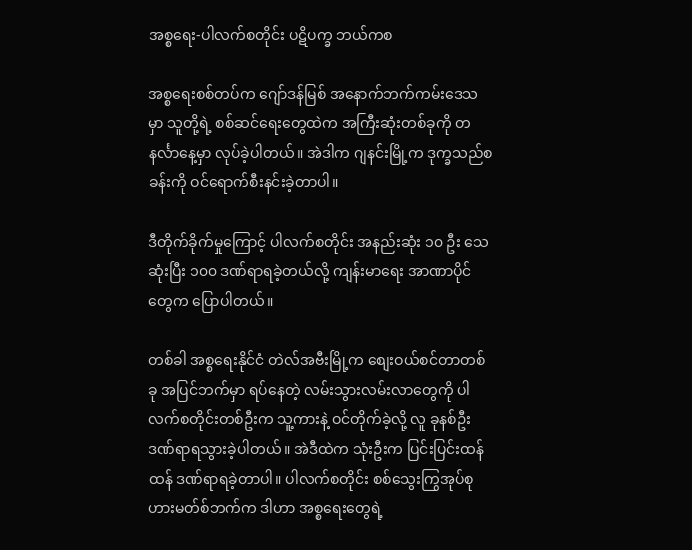အစ္စရေး-ပါလက်စတိုင်း ပဋိပက္ခ ဘယ်ကစ

အစ္စရေးစစ်တပ်က ဂျော်ဒန်မြစ် အနောက်ဘက်ကမ်းဒေသမှာ သူတို့ရဲ့ စစ်ဆင်ရေးတွေထဲက အကြီးဆုံးတစ်ခုကို တနင်္လာနေ့မှာ လုပ်ခဲ့ပါတယ်။ အဲဒါက ဂျနင်းမြို့က ဒုက္ခသည်စခန်းကို ဝင်ရောက်စီးနင်းခဲ့တာပါ။

ဒီတိုက်ခိုက်မှုကြောင့် ပါလက်စတိုင်း အနည်းဆုံး ၁၀ ဦး သေဆုံးပြီး ၁၀၀ ဒဏ်ရာရခဲ့တယ်လို့ ကျန်းမာရေး အာဏာပိုင်တွေက ပြောပါတယ်။

တစ်ခါ အစ္စရေးနိုင်ငံ တဲလ်အဗီးမြို့က စျေးဝယ်စင်တာတစ်ခု အပြင်ဘက်မှာ ရပ်နေတဲ့ လမ်းသွားလမ်းလာတွေကို ပါလက်စတိုင်းတစ်ဦးက သူ့ကားနဲ့ ဝင်တိုက်ခဲ့လို့ လူ ခုနစ်ဦး ဒဏ်ရာရသွားခဲ့ပါတယ်။ အဲဒီထဲက သုံးဦးက ပြင်းပြင်းထန်ထန် ဒဏ်ရာရခဲ့တာပါ။ ပါလက်စတိုင်း စစ်သွေးကြွအုပ်စု ဟားမတ်စ်ဘက်က ဒါဟာ အစ္စရေးတွေရဲ့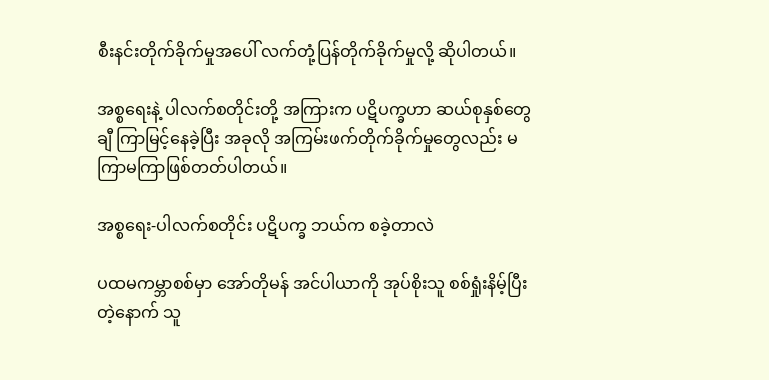စီးနင်းတိုက်ခိုက်မှုအပေါ် လက်တုံ့ပြန်တိုက်ခိုက်မှုလို့ ဆိုပါတယ်။

အစ္စရေးနဲ့ ပါလက်စတိုင်းတို့ အကြားက ပဋိပက္ခဟာ ဆယ်စုနှစ်တွေချီ ကြာမြင့်နေခဲ့ပြီး အခုလို အကြမ်းဖက်တိုက်ခိုက်မှုတွေလည်း မကြာမကြာဖြစ်တတ်ပါတယ်။

အစ္စရေး-ပါလက်စတိုင်း ပဋိပက္ခ ဘယ်က စခဲ့တာလဲ

ပထမကမ္ဘာစစ်မှာ အော်တိုမန် အင်ပါယာကို အုပ်စိုးသူ စစ်ရှုံးနိမ့်ပြီးတဲ့နောက် သူ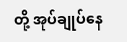တို့ အုပ်ချုပ်နေ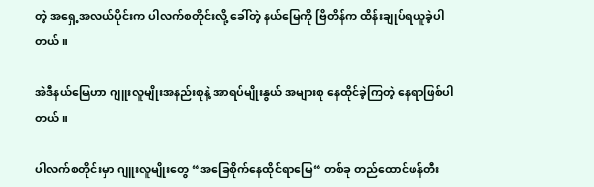တဲ့ အရှေ့အလယ်ပိုင်းက ပါလက်စတိုင်းလို့ ခေါ်တဲ့ နယ်မြေကို ဗြိတိန်က ထိန်းချုပ်ရယူခဲ့ပါတယ်။

အဲဒီနယ်မြေဟာ ဂျူးလူမျိုးအနည်းစုနဲ့ အာရပ်မျိုးနွယ် အများစု နေထိုင်ခဲ့ကြတဲ့ နေရာဖြစ်ပါတယ်။

ပါလက်စတိုင်းမှာ ဂျူးလူမျိုးတွေ “အခြေစိုက်နေထိုင်ရာမြေ“ တစ်ခု တည်ထောင်ဖန်တီး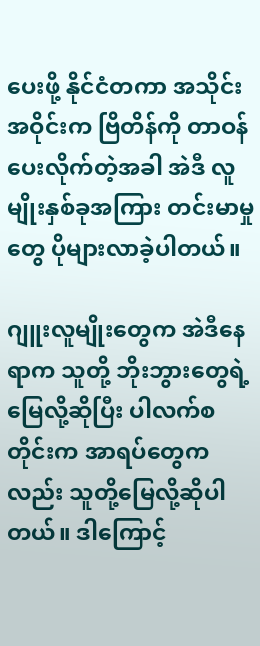ပေးဖို့ နိုင်ငံတကာ အသိုင်းအဝိုင်းက ဗြိတိန်ကို တာဝန်ပေးလိုက်တဲ့အခါ အဲဒီ လူမျိုးနှစ်ခုအကြား တင်းမာမှုတွေ ပိုများလာခဲ့ပါတယ်။

ဂျူးလူမျိုးတွေက အဲဒီနေရာက သူတို့ ဘိုးဘွားတွေရဲ့ မြေလို့ဆိုပြီး ပါလက်စတိုင်းက အာရပ်တွေကလည်း သူတို့မြေလို့ဆိုပါတယ်။ ဒါကြောင့်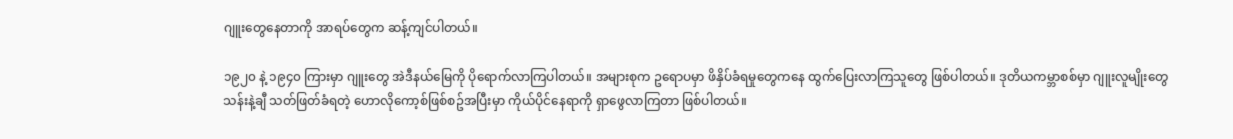ဂျူးတွေနေတာကို အာရပ်တွေက ဆန့်ကျင်ပါတယ်။

၁၉၂၀ နဲ့ ၁၉၄၀ ကြားမှာ ဂျူးတွေ အဲဒီနယ်မြေကို ပိုရောက်လာကြပါတယ်။ အများစုက ဥရောပမှာ ဖိနှိပ်ခံရမှုတွေကနေ ထွက်ပြေးလာကြသူတွေ ဖြစ်ပါတယ်။ ဒုတိယကမ္ဘာစစ်မှာ ဂျူးလူမျိုးတွေ သန်းနဲ့ချီ သတ်ဖြတ်ခံရတဲ့ ဟောလိုကော့စ်ဖြစ်စဥ်အပြီးမှာ ကိုယ်ပိုင်နေရာကို ရှာဖွေလာကြတာ ဖြစ်ပါတယ်။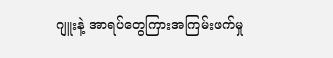ဂျူးနဲ့ အာရပ်တွေကြားအကြမ်းဖက်မှု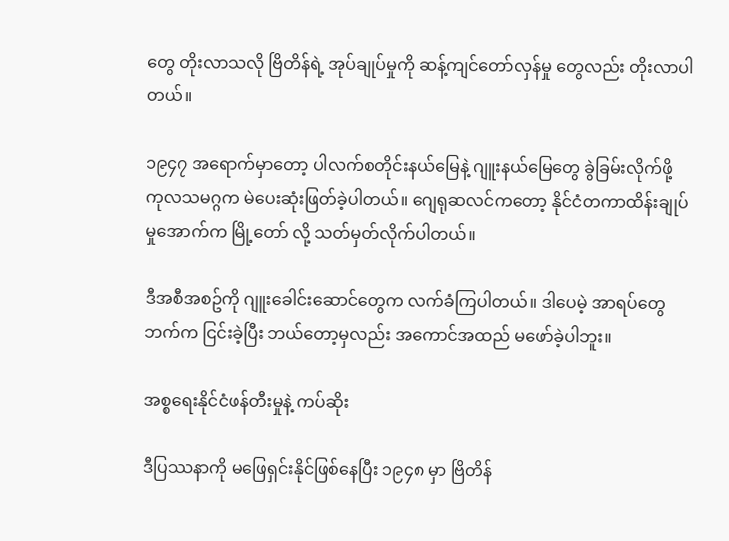တွေ တိုးလာသလို ဗြိတိန်ရဲ့ အုပ်ချုပ်မှုကို ဆန့်ကျင်တော်လှန်မှု တွေလည်း တိုးလာပါတယ်။

၁၉၄၇ အရောက်မှာတော့ ပါလက်စတိုင်းနယ်မြေနဲ့ ဂျူးနယ်မြေတွေ ခွဲခြမ်းလိုက်ဖို့ ကုလသမဂ္ဂက မဲပေးဆုံးဖြတ်ခဲ့ပါတယ်။ ဂျေရုဆလင်ကတော့ နိုင်ငံတကာထိန်းချုပ်မှုအောက်က မြို့တော် လို့ သတ်မှတ်လိုက်ပါတယ်။

ဒီအစီအစဥ်ကို ဂျူးခေါင်းဆောင်တွေက လက်ခံကြပါတယ်။ ဒါပေမဲ့ အာရပ်တွေဘက်က ငြင်းခဲ့ပြီး ဘယ်တော့မှလည်း အကောင်အထည် မဖော်ခဲ့ပါဘူး။

အစ္စရေးနိုင်ငံဖန်တီးမှုနဲ့ ကပ်ဆိုး

ဒီပြဿနာကို မဖြေရှင်းနိုင်ဖြစ်နေပြီး ၁၉၄၈ မှာ ဗြိတိန်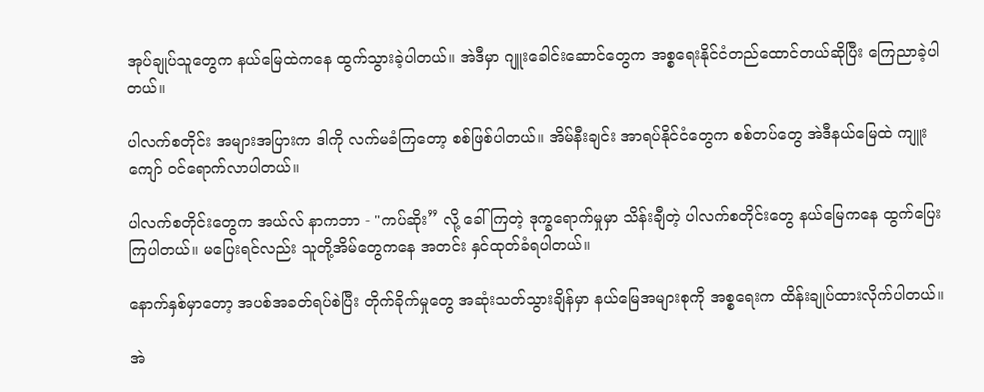အုပ်ချုပ်သူတွေက နယ်မြေထဲကနေ ထွက်သွားခဲ့ပါတယ်။ အဲဒီမှာ ဂျူးခေါင်းဆောင်တွေက အစ္စရေးနိုင်ငံတည်ထောင်တယ်ဆိုပြီး ကြေညာခဲ့ပါတယ်။

ပါလက်စတိုင်း အများအပြားက ဒါကို လက်မခံကြတော့ စစ်ဖြစ်ပါတယ်။ အိမ်နီးချင်း အာရပ်နိုင်ငံတွေက စစ်တပ်တွေ အဲဒီနယ်မြေထဲ ကျူးကျော် ဝင်ရောက်လာပါတယ်။

ပါလက်စတိုင်းတွေက အယ်လ် နာကဘာ - "ကပ်ဆိုး” လို့ ခေါ်ကြတဲ့ ဒုက္ခရောက်မှုမှာ သိန်းချီတဲ့ ပါလက်စတိုင်းတွေ နယ်မြေကနေ ထွက်ပြေးကြပါတယ်။ မပြေးရင်လည်း သူတို့အိမ်တွေကနေ အတင်း နှင်ထုတ်ခံရပါတယ်။

နောက်နှစ်မှာတော့ အပစ်အခတ်ရပ်စဲပြီး တိုက်ခိုက်မှုတွေ အဆုံးသတ်သွားချိန်မှာ နယ်မြေအများစုကို အစ္စရေးက ထိန်းချုပ်ထားလိုက်ပါတယ်။

အဲ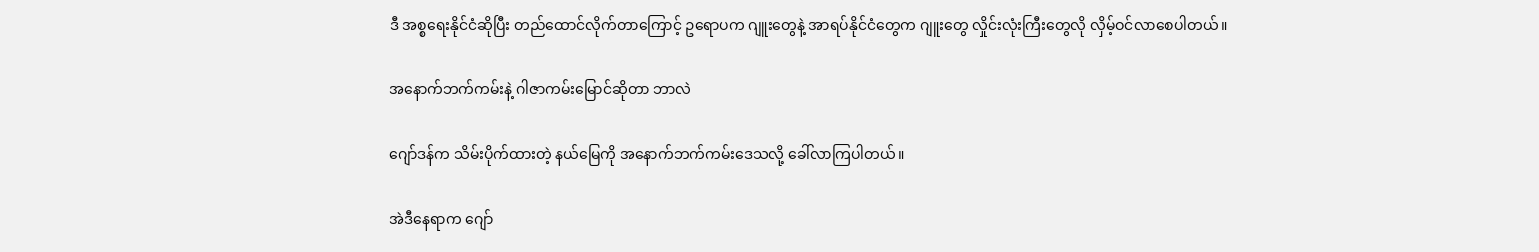ဒီ အစ္စရေးနိုင်ငံဆိုပြီး တည်ထောင်လိုက်တာကြောင့် ဥရောပက ဂျူးတွေနဲ့ အာရပ်နိုင်ငံတွေက ဂျူးတွေ လှိုင်းလုံးကြီးတွေလို လှိမ့်ဝင်လာစေပါတယ်။

အနောက်ဘက်ကမ်းနဲ့ ဂါဇာကမ်းမြောင်ဆိုတာ ဘာလဲ

ဂျော်ဒန်က သိမ်းပိုက်ထားတဲ့ နယ်မြေကို အနောက်ဘက်ကမ်းဒေသလို့ ခေါ်လာကြပါတယ်။

အဲဒီနေရာက ဂျော်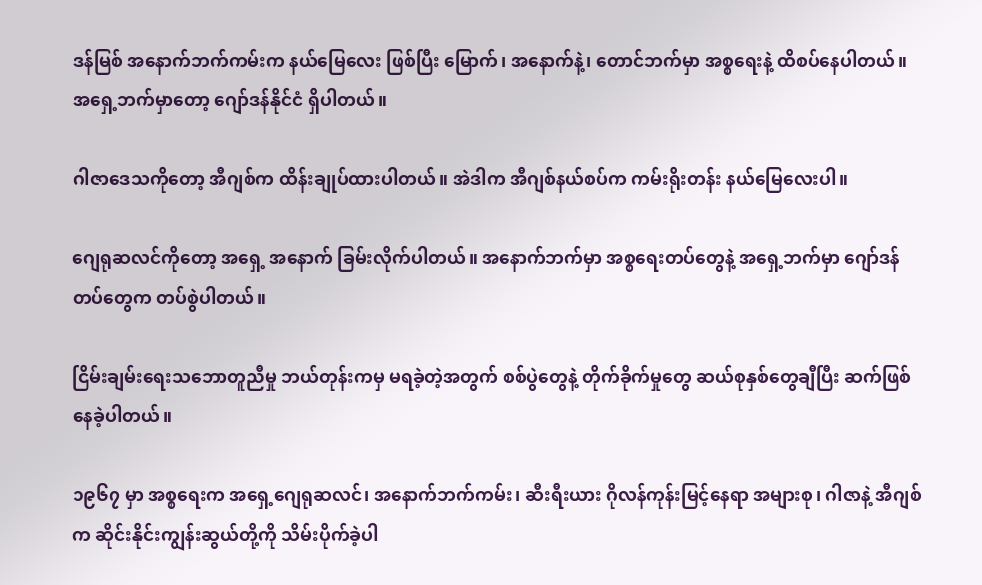ဒန်မြစ် အနောက်ဘက်ကမ်းက နယ်မြေလေး ဖြစ်ပြီး မြောက်၊ အနောက်နဲ့၊ တောင်ဘက်မှာ အစ္စရေးနဲ့ ထိစပ်နေပါတယ်။ အရှေ့ဘက်မှာတော့ ဂျော်ဒန်နိုင်ငံ ရှိပါတယ်။

ဂါဇာဒေသကိုတော့ အီဂျစ်က ထိန်းချုပ်ထားပါတယ်။ အဲဒါက အီဂျစ်နယ်စပ်က ကမ်းရိုးတန်း နယ်မြေလေးပါ။

ဂျေရုဆလင်ကိုတော့ အရှေ့ အနောက် ခြမ်းလိုက်ပါတယ်။ အနောက်ဘက်မှာ အစ္စရေးတပ်တွေနဲ့ အရှေ့ဘက်မှာ ဂျော်ဒန်တပ်တွေက တပ်စွဲပါတယ်။

ငြိမ်းချမ်းရေးသဘောတူညီမှု ဘယ်တုန်းကမှ မရခဲ့တဲ့အတွက် စစ်ပွဲတွေနဲ့ တိုက်ခိုက်မှုတွေ ဆယ်စုနှစ်တွေချီပြီး ဆက်ဖြစ်နေခဲ့ပါတယ်။

၁၉၆၇ မှာ အစ္စရေးက အရှေ့ဂျေရုဆလင်၊ အနောက်ဘက်ကမ်း၊ ဆီးရီးယား ဂိုလန်ကုန်းမြင့်နေရာ အများစု၊ ဂါဇာနဲ့ အီဂျစ်က ဆိုင်းနိုင်းကျွန်းဆွယ်တို့ကို သိမ်းပိုက်ခဲ့ပါ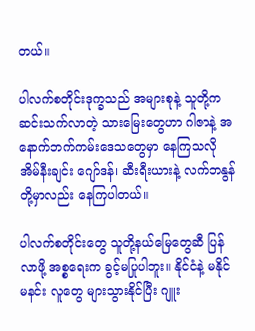တယ်။

ပါလက်စတိုင်းဒုက္ခသည် အများစုနဲ့ သူတို့က ဆင်းသက်လာတဲ့ သားမြေးတွေဟာ ဂါဇာနဲ့ အနောက်ဘက်ကမ်းဒေသတွေမှာ နေကြသလို အိမ်နီးချင်း ဂျော်ဒန်၊ ဆီးရီးယားနဲ့ လက်ဘနွန်တို့မှာလည်း နေကြပါတယ်။

ပါလက်စတိုင်းတွေ သူတို့နယ်မြေတွေဆီ ပြန်လာဖို့ အစ္စရေးက ခွင့်မပြုပါဘူး။ နိုင်ငံနဲ့ မနိုင်မနင်း လူတွေ များသွားနိုင်ပြီး ဂျူး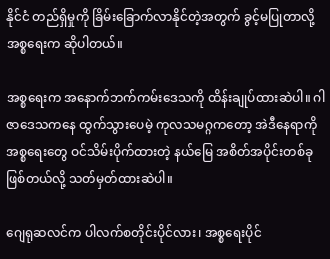နိုင်ငံ တည်ရှိမှုကို ခြိမ်းခြောက်လာနိုင်တဲ့အတွက် ခွင့်မပြုတာလို့ အစ္စရေးက ဆိုပါတယ်။

အစ္စရေးက အနောက်ဘက်ကမ်းဒေသကို ထိန်းချုပ်ထားဆဲပါ။ ဂါဇာဒေသကနေ ထွက်သွားပေမဲ့ ကုလသမဂ္ဂကတော့ အဲဒီနေရာကို အစ္စရေးတွေ ဝင်သိမ်းပိုက်ထားတဲ့ နယ်မြေ အစိတ်အပိုင်းတစ်ခုဖြစ်တယ်လို့ သတ်မှတ်ထားဆဲပါ။

ဂျေရုဆလင်က ပါလက်စတိုင်းပိုင်လား၊ အစ္စရေးပိုင်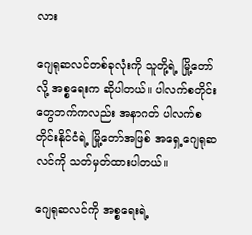လား

ဂျေရုဆလင်တစ်ခုလုံးကို သူတို့ရဲ့ မြို့တော်လို့ အစ္စရေးက ဆိုပါတယ်။ ပါလက်စတိုင်းတွေဘက်ကလည်း အနာဂတ် ပါလက်စတိုင်းနိုင်ငံရဲ့ မြို့တော်အဖြစ် အရှေ့ဂျေရုဆလင်ကို သတ်မှတ်ထားပါတယ်။

ဂျေရုဆလင်ကို အစ္စရေးရဲ့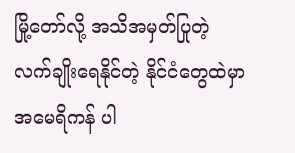မြို့တော်လို့ အသိအမှတ်ပြုတဲ့ လက်ချိုးရေနိုင်တဲ့ နိုင်ငံတွေထဲမှာ အမေရိကန် ပါ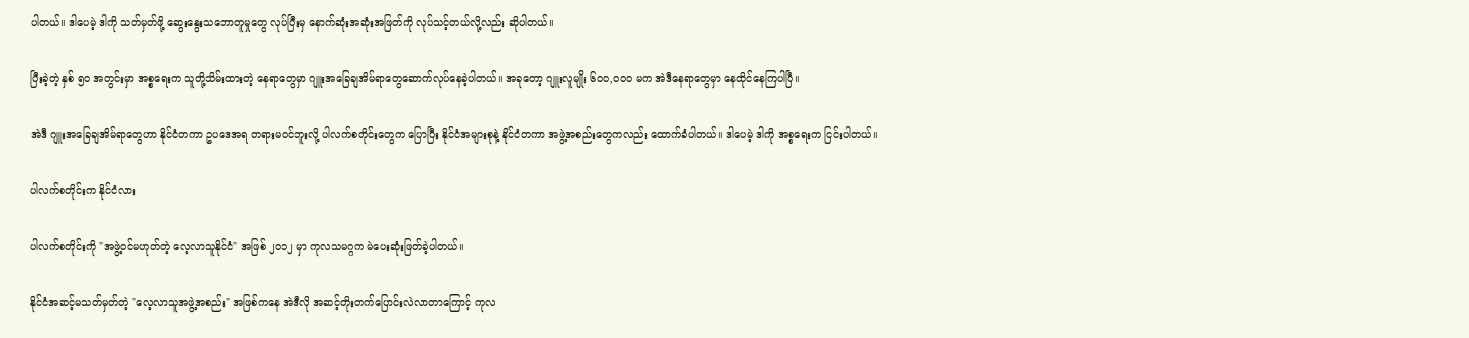ပါတယ်။ ဒါပေမဲ့ ဒါကို သတ်မှတ်ဖို့ ဆွေးနွေးသဘောတူမှုတွေ လုပ်ပြီးမှ နောက်ဆုံးအဆုံးအဖြတ်ကို လုပ်သင့်တယ်လို့လည်း ဆိုပါတယ်။

ပြီးခဲ့တဲ့ နှစ် ၅၀ အတွင်းမှာ အစ္စရေးက သူတို့သိမ်းထားတဲ့ နေရာတွေမှာ ဂျူးအခြေချအိမ်ရာတွေဆောက်လုပ်နေခဲ့ပါတယ်။ အခုတော့ ဂျူးလူမျိုး ၆၀၀,၀၀၀ မက အဲဒီနေရာတွေမှာ နေထိုင်နေကြပါပြီ။

အဲဒီ ဂျူးအခြေချအိမ်ရာတွေဟာ နိုင်ငံတကာ ဥပဒေအရ တရားမဝင်ဘူးလို့ ပါလက်စတိုင်းတွေက ပြောပြီး နိုင်ငံအများစုနဲ့ နိုင်ငံတကာ အဖွဲ့အစည်းတွေကလည်း ထောက်ခံပါတယ်။ ဒါပေမဲ့ ဒါကို အစ္စရေးက ငြင်းပါတယ်။

ပါလက်စတိုင်းက နိုင်ငံလား

ပါလက်စတိုင်းကို "အဖွဲ့ဝင်မဟုတ်တဲ့ လေ့လာသူနိုင်ငံ" အဖြစ် ၂၀၁၂ မှာ ကုလသမဂ္ဂက မဲပေးဆုံးဖြတ်ခဲ့ပါတယ်။

နိုင်ငံအဆင့်မသတ်မှတ်တဲ့ "လေ့လာသူအဖွဲ့အစည်း" အဖြစ်ကနေ အဲဒီလို အဆင့်တိုးတက်ပြောင်းလဲလာတာကြောင့် ကုလ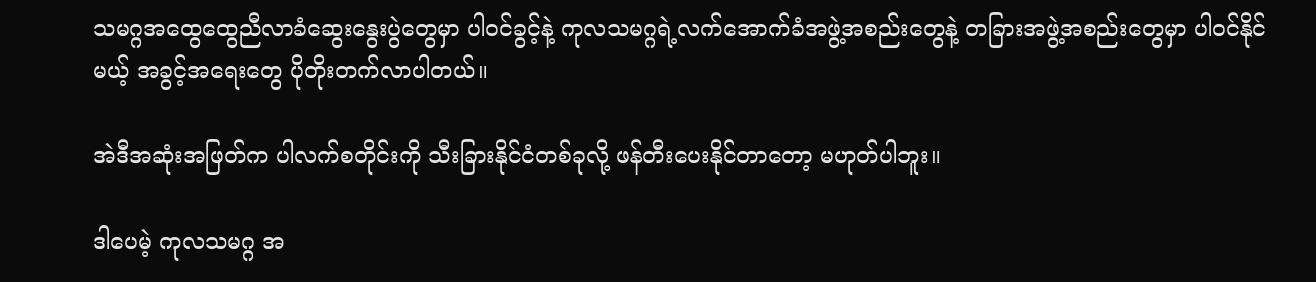သမဂ္ဂအထွေထွေညီလာခံဆွေးနွေးပွဲတွေမှာ ပါဝင်ခွင့်နဲ့ ကုလသမဂ္ဂရဲ့လက်အောက်ခံအဖွဲ့အစည်းတွေနဲ့ တခြားအဖွဲ့အစည်းတွေမှာ ပါဝင်နိုင်မယ့် အခွင့်အရေးတွေ ပိုတိုးတက်လာပါတယ်။

အဲဒီအဆုံးအဖြတ်က ပါလက်စတိုင်းကို သီးခြားနိုင်ငံတစ်ခုလို့ ဖန်တီးပေးနိုင်တာတော့ မဟုတ်ပါဘူး။

ဒါပေမဲ့ ကုလသမဂ္ဂ အ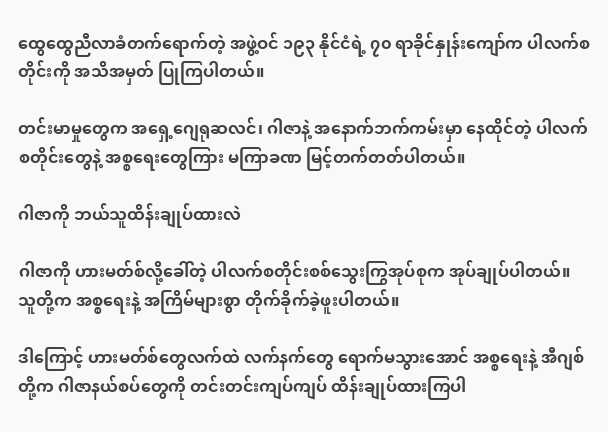ထွေထွေညီလာခံတက်ရောက်တဲ့ အဖွဲ့ဝင် ၁၉၃ နိုင်ငံရဲ့ ၇၀ ရာခိုင်နှုန်းကျော်က ပါလက်စတိုင်းကို အသိအမှတ် ပြုကြပါတယ်။

တင်းမာမှုတွေက အရှေ့ဂျေရုဆလင်၊ ဂါဇာနဲ့ အနောက်ဘက်ကမ်းမှာ နေထိုင်တဲ့ ပါလက်စတိုင်းတွေနဲ့ အစ္စရေးတွေကြား မကြာခဏ မြင့်တက်တတ်ပါတယ်။

ဂါဇာကို ဘယ်သူထိန်းချုပ်ထားလဲ

ဂါဇာကို ဟားမတ်စ်လို့ခေါ်တဲ့ ပါလက်စတိုင်းစစ်သွေးကြွအုပ်စုက အုပ်ချုပ်ပါတယ်။ သူတို့က အစ္စရေးနဲ့ အကြိမ်များစွာ တိုက်ခိုက်ခဲ့ဖူးပါတယ်။

ဒါကြောင့် ဟားမတ်စ်တွေလက်ထဲ လက်နက်တွေ ရောက်မသွားအောင် အစ္စရေးနဲ့ အီဂျစ်တို့က ဂါဇာနယ်စပ်တွေကို တင်းတင်းကျပ်ကျပ် ထိန်းချုပ်ထားကြပါ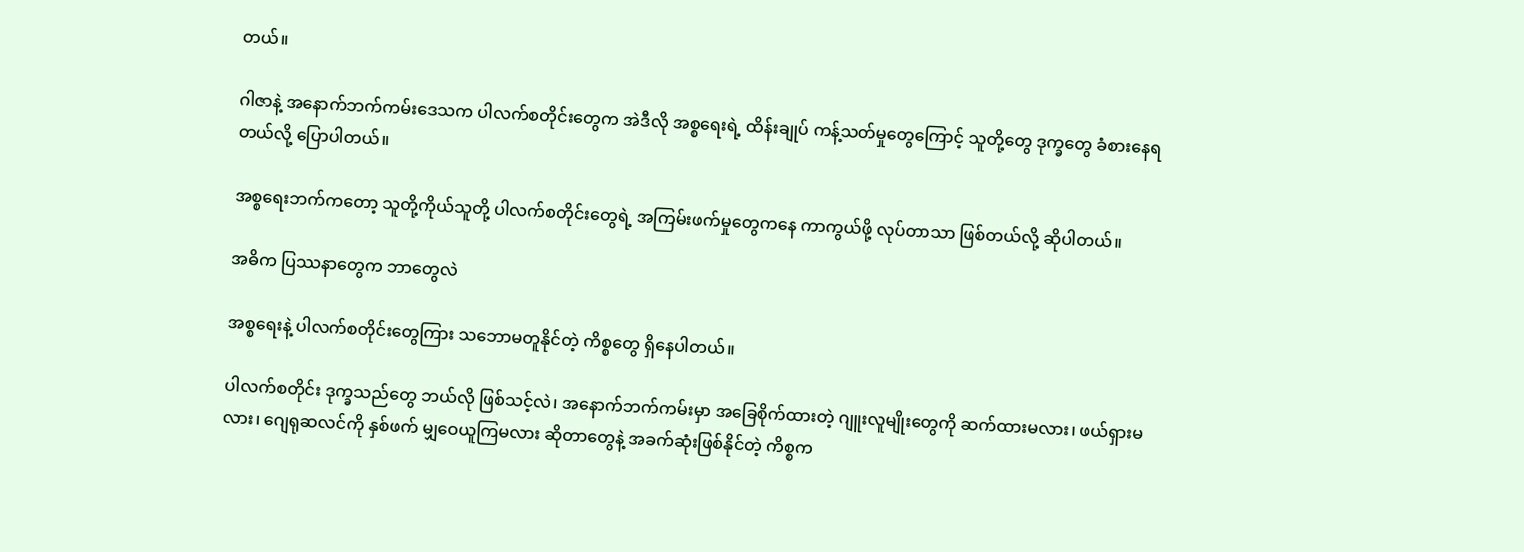တယ်။

ဂါဇာနဲ့ အနောက်ဘက်ကမ်းဒေသက ပါလက်စတိုင်းတွေက အဲဒီလို အစ္စရေးရဲ့ ထိန်းချုပ် ကန့်သတ်မှုတွေကြောင့် သူတို့တွေ ဒုက္ခတွေ ခံစားနေရတယ်လို့ ပြောပါတယ်။

အစ္စရေးဘက်ကတော့ သူတို့ကိုယ်သူတို့ ပါလက်စတိုင်းတွေရဲ့ အကြမ်းဖက်မှုတွေကနေ ကာကွယ်ဖို့ လုပ်တာသာ ဖြစ်တယ်လို့ ဆိုပါတယ်။

အဓိက ပြဿနာတွေက ဘာတွေလဲ

အစ္စရေးနဲ့ ပါလက်စတိုင်းတွေကြား သဘောမတူနိုင်တဲ့ ကိစ္စတွေ ရှိနေပါတယ်။

ပါလက်စတိုင်း ဒုက္ခသည်တွေ ဘယ်လို ဖြစ်သင့်လဲ၊ အနောက်ဘက်ကမ်းမှာ အခြေစိုက်ထားတဲ့ ဂျူးလူမျိုးတွေကို ဆက်ထားမလား၊ ဖယ်ရှားမလား၊ ဂျေရုဆလင်ကို နှစ်ဖက် မျှဝေယူကြမလား ဆိုတာတွေနဲ့ အခက်ဆုံးဖြစ်နိုင်တဲ့ ကိစ္စက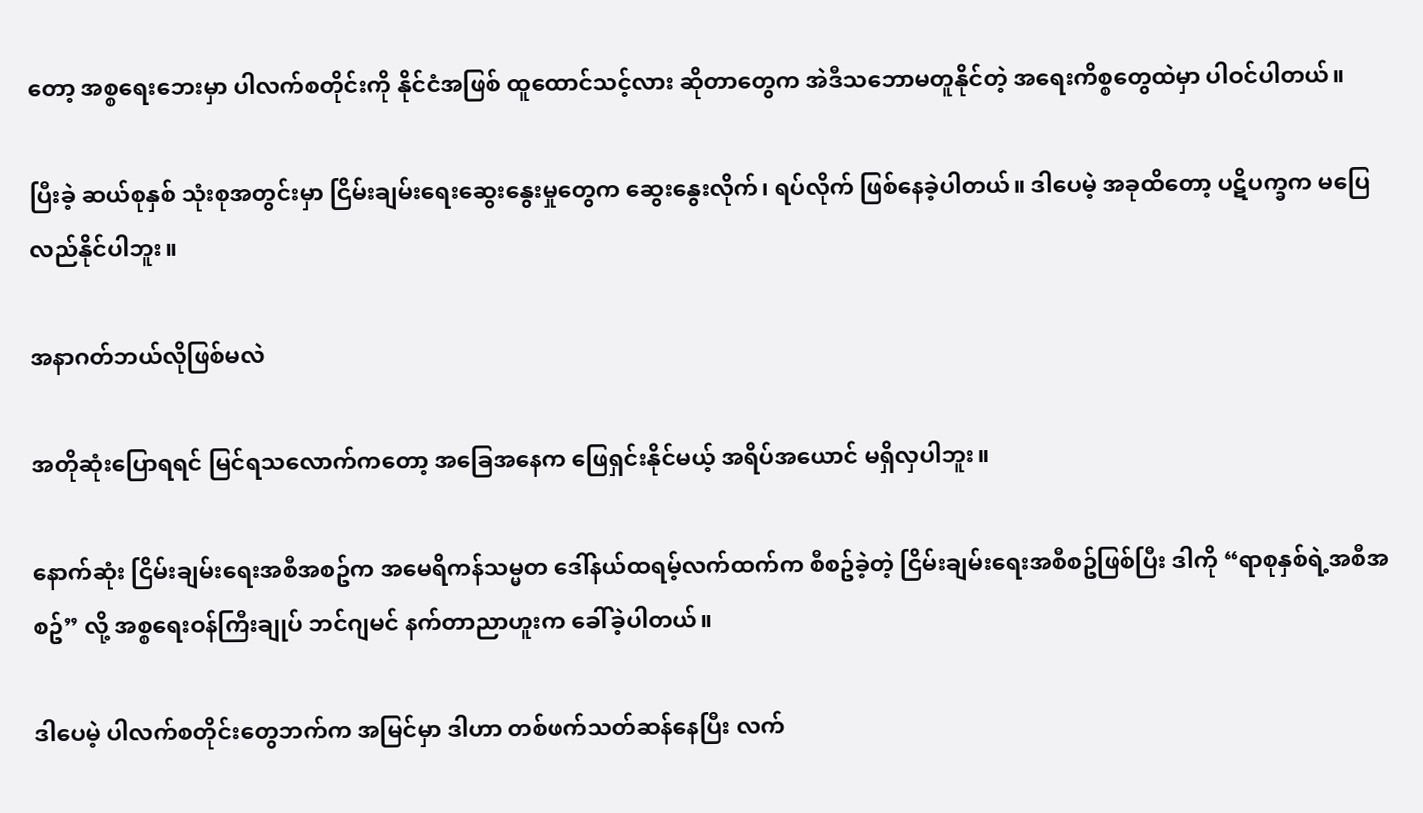တော့ အစ္စရေးဘေးမှာ ပါလက်စတိုင်းကို နိုင်ငံအဖြစ် ထူထောင်သင့်လား ဆိုတာတွေက အဲဒီသဘောမတူနိုင်တဲ့ အရေးကိစ္စတွေထဲမှာ ပါဝင်ပါတယ်။

ပြီးခဲ့ ဆယ်စုနှစ် သုံးစုအတွင်းမှာ ငြိမ်းချမ်းရေးဆွေးနွေးမှုတွေက ဆွေးနွေးလိုက်၊ ရပ်လိုက် ဖြစ်နေခဲ့ပါတယ်။ ဒါပေမဲ့ အခုထိတော့ ပဋိပက္ခက မပြေလည်နိုင်ပါဘူး။

အနာဂတ်ဘယ်လိုဖြစ်မလဲ

အတိုဆုံးပြောရရင် မြင်ရသလောက်ကတော့ အခြေအနေက ဖြေရှင်းနိုင်မယ့် အရိပ်အယောင် မရှိလှပါဘူး။

နောက်ဆုံး ငြိမ်းချမ်းရေးအစီအစဥ်က အမေရိကန်သမ္မတ ဒေါ်နယ်ထရမ့်လက်ထက်က စီစဥ်ခဲ့တဲ့ ငြိမ်းချမ်းရေးအစီစဥ်ဖြစ်ပြီး ဒါကို “ရာစုနှစ်ရဲ့အစီအစဥ်” လို့ အစ္စရေးဝန်ကြီးချုပ် ဘင်ဂျမင် နက်တာညာဟူးက ခေါ်ခဲ့ပါတယ်။

ဒါပေမဲ့ ပါလက်စတိုင်းတွေဘက်က အမြင်မှာ ဒါဟာ တစ်ဖက်သတ်ဆန်နေပြီး လက်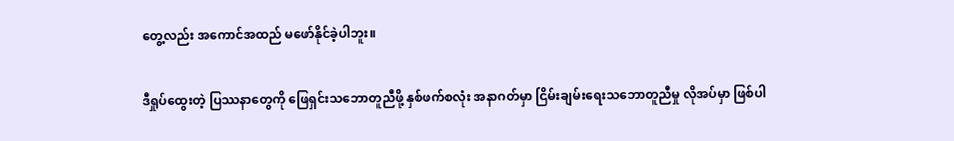တွေ့လည်း အကောင်အထည် မဖော်နိုင်ခဲ့ပါဘူး။

ဒီရှုပ်ထွေးတဲ့ ပြဿနာတွေကို ဖြေရှင်းသဘောတူညီဖို့ နှစ်ဖက်စလုံး အနာဂတ်မှာ ငြိမ်းချမ်းရေးသဘောတူညီမှု လိုအပ်မှာ ဖြစ်ပါ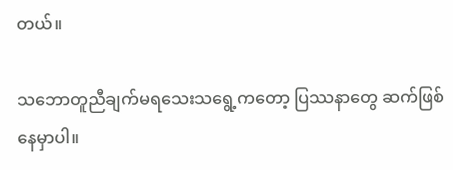တယ်။

သဘောတူညီချက်မရသေးသရွေ့ကတော့ ပြဿနာတွေ ဆက်ဖြစ်နေမှာပါ။